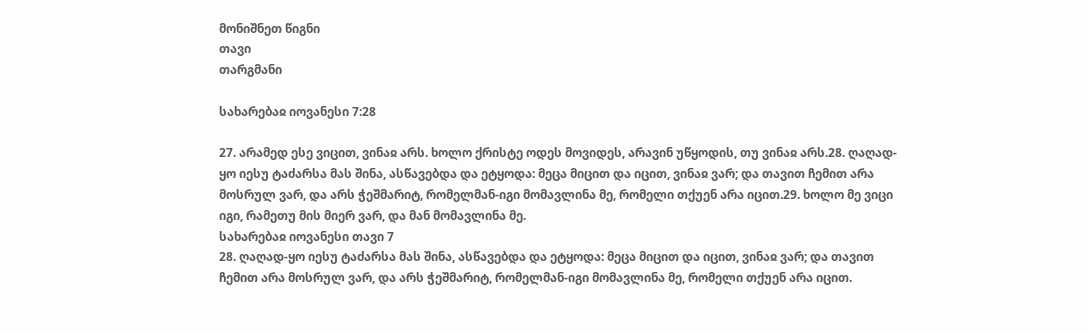მონიშნეთ წიგნი
თავი
თარგმანი

სახარებაჲ იოვანესი 7:28

27. არამედ ესე ვიცით, ვინაჲ არს. ხოლო ქრისტე ოდეს მოვიდეს, არავინ უწყოდის, თუ ვინაჲ არს.28. ღაღად-ყო იესუ ტაძარსა მას შინა, ასწავებდა და ეტყოდა: მეცა მიცით და იცით, ვინაჲ ვარ; და თავით ჩემით არა მოსრულ ვარ, და არს ჭეშმარიტ, რომელმან-იგი მომავლინა მე, რომელი თქუენ არა იცით.29. ხოლო მე ვიცი იგი, რამეთუ მის მიერ ვარ, და მან მომავლინა მე.
სახარებაჲ იოვანესი თავი 7
28. ღაღად-ყო იესუ ტაძარსა მას შინა, ასწავებდა და ეტყოდა: მეცა მიცით და იცით, ვინაჲ ვარ; და თავით ჩემით არა მოსრულ ვარ, და არს ჭეშმარიტ, რომელმან-იგი მომავლინა მე, რომელი თქუენ არა იცით.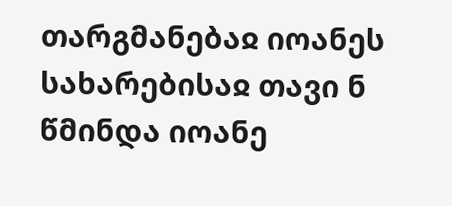თარგმანებაჲ იოანეს სახარებისაჲ თავი ნ
წმინდა იოანე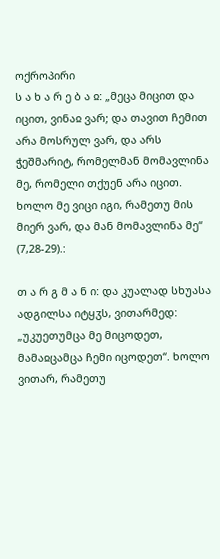ოქროპირი
ს ა ხ ა რ ე ბ ა ჲ: „მეცა მიცით და იცით, ვინაჲ ვარ; და თავით ჩემით არა მოსრულ ვარ, და არს ჭეშმარიტ, რომელმან მომავლინა მე, რომელი თქუენ არა იცით. ხოლო მე ვიცი იგი, რამეთუ მის მიერ ვარ, და მან მომავლინა მე“ (7,28-29).:

თ ა რ გ მ ა ნ ი: და კუალად სხუასა ადგილსა იტყჳს, ვითარმედ: „უკუეთუმცა მე მიცოდეთ, მამაჲცამცა ჩემი იცოდეთ“. ხოლო ვითარ, რამეთუ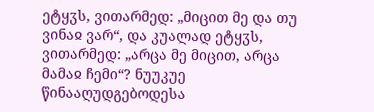ეტყჳს, ვითარმედ: „მიცით მე და თუ ვინაჲ ვარ“, და კუალად ეტყჳს, ვითარმედ: „არცა მე მიცით, არცა მამაჲ ჩემი“? ნუუკუე წინააღუდგებოდესა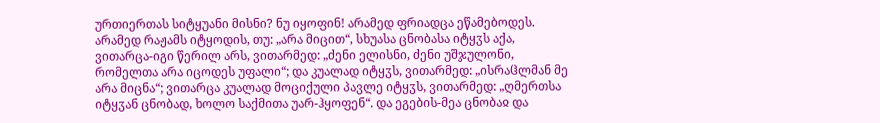ურთიერთას სიტყუანი მისნი? ნუ იყოფინ! არამედ ფრიადცა ეწამებოდეს. არამედ რაჟამს იტყოდის, თუ: „არა მიცით“, სხუასა ცნობასა იტყჳს აქა, ვითარცა-იგი წერილ არს, ვითარმედ: „ძენი ელისნი, ძენი უშჯულონი, რომელთა არა იცოდეს უფალი“; და კუალად იტყჳს, ვითარმედ: „ისრაჱლმან მე არა მიცნა“; ვითარცა კუალად მოციქული პავლე იტყჳს, ვითარმედ: „ღმერთსა იტყჳან ცნობად, ხოლო საქმითა უარ-ჰყოფენ“. და ეგების-მეა ცნობაჲ და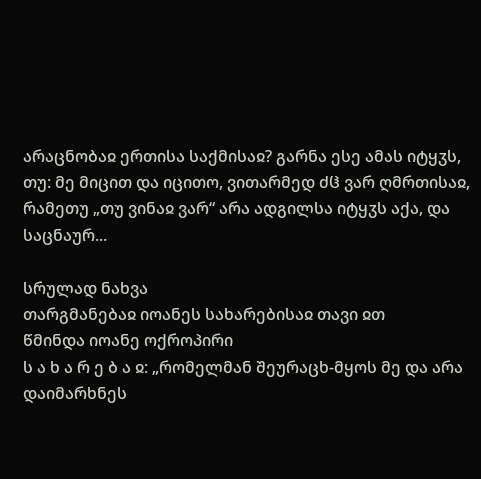არაცნობაჲ ერთისა საქმისაჲ? გარნა ესე ამას იტყჳს, თუ: მე მიცით და იცითო, ვითარმედ ძჱ ვარ ღმრთისაჲ, რამეთუ „თუ ვინაჲ ვარ“ არა ადგილსა იტყჳს აქა, და საცნაურ...

სრულად ნახვა
თარგმანებაჲ იოანეს სახარებისაჲ თავი ჲთ
წმინდა იოანე ოქროპირი
ს ა ხ ა რ ე ბ ა ჲ: „რომელმან შეურაცხ-მყოს მე და არა დაიმარხნეს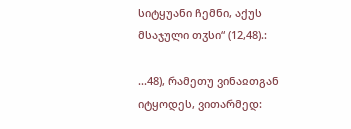სიტყუანი ჩემნი, აქუს მსაჯული თჳსი“ (12,48).:

...48), რამეთუ ვინაჲთგან იტყოდეს, ვითარმედ: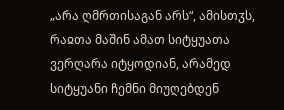„არა ღმრთისაგან არს“, ამისთჳს, რაჲთა მაშინ ამათ სიტყუათა ვერღარა იტყოდიან, არამედ სიტყუანი ჩემნი მიუღებდენ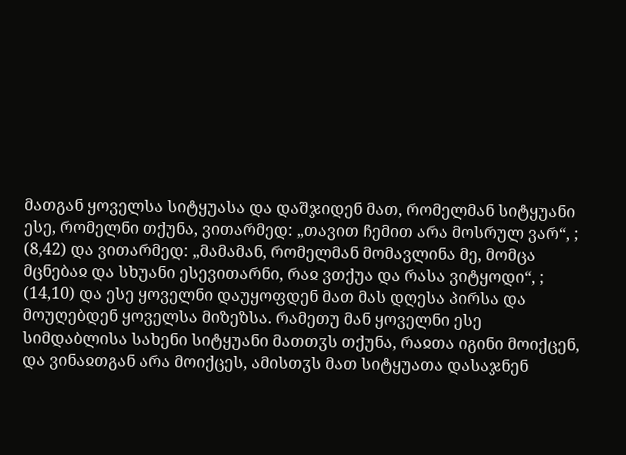მათგან ყოველსა სიტყუასა და დაშჯიდენ მათ, რომელმან სიტყუანი ესე, რომელნი თქუნა, ვითარმედ: „თავით ჩემით არა მოსრულ ვარ“, ; (8,42) და ვითარმედ: „მამამან, რომელმან მომავლინა მე, მომცა მცნებაჲ და სხუანი ესევითარნი, რაჲ ვთქუა და რასა ვიტყოდი“, ; (14,10) და ესე ყოველნი დაუყოფდენ მათ მას დღესა პირსა და მოუღებდენ ყოველსა მიზეზსა. რამეთუ მან ყოველნი ესე სიმდაბლისა სახენი სიტყუანი მათთჳს თქუნა, რაჲთა იგინი მოიქცენ, და ვინაჲთგან არა მოიქცეს, ამისთჳს მათ სიტყუათა დასაჯნენ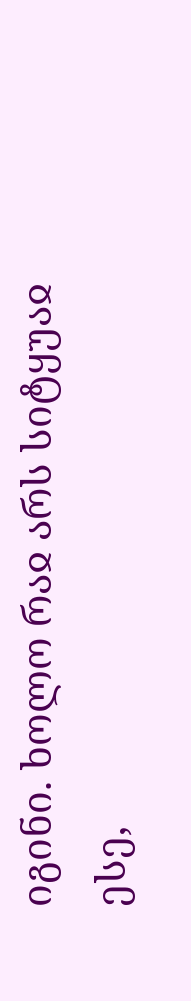იგინი. ხოლო რაჲ არს სიტყუაჲ ესე,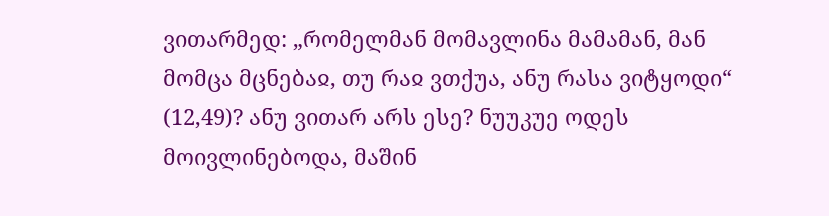ვითარმედ: „რომელმან მომავლინა მამამან, მან მომცა მცნებაჲ, თუ რაჲ ვთქუა, ანუ რასა ვიტყოდი“ (12,49)? ანუ ვითარ არს ესე? ნუუკუე ოდეს მოივლინებოდა, მაშინ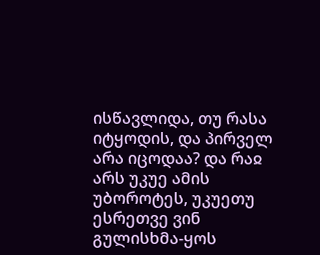ისწავლიდა, თუ რასა იტყოდის, და პირველ არა იცოდაა? და რაჲ არს უკუე ამის უბოროტეს, უკუეთუ ესრეთვე ვინ გულისხმა-ყოს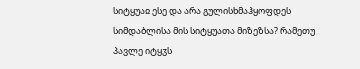სიტყუაჲ ესე და არა გულისხმაჰყოფდეს სიმდაბლისა მის სიტყუათა მიზეზსა? რამეთუ პავლე იტყჳს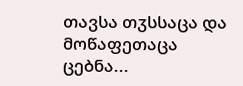თავსა თჳსსაცა და მოწაფეთაცა ცებნა...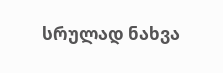სრულად ნახვა